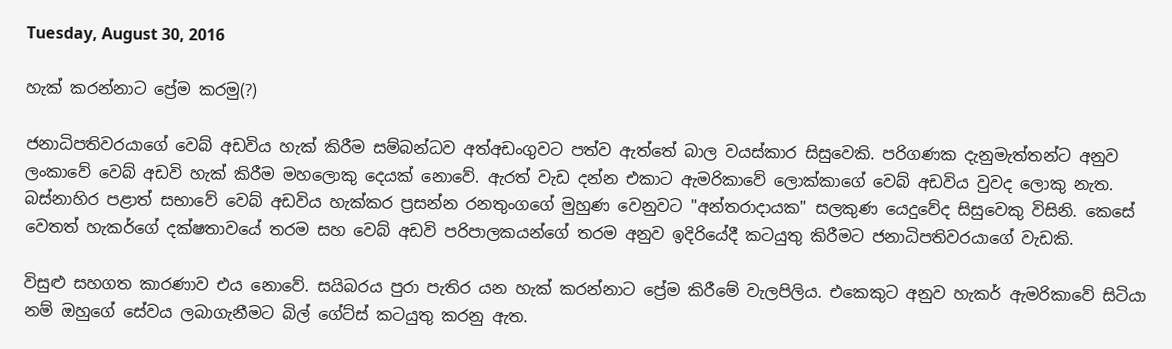Tuesday, August 30, 2016

හැක් කරන්නාට ප්‍රේම කරමු(?)

ජනාධිපතිවරයාගේ වෙබ් අඩවිය හැක් කිරීම සම්බන්ධව අත්අඩංගුවට පත්ව ඇත්තේ බාල වයස්කාර සිසුවෙකි. පරිගණක දැනුමැත්තන්ට අනුව ලංකාවේ වෙබ් අඩවි හැක් කිරීම මහලොකු දෙයක් නොවේ. ඇරත් වැඩ දන්න එකාට ඇමරිකාවේ ලොක්කාගේ වෙබ් අඩවිය වුවද ලොකු නැත. බස්නාහිර පළාත් සභාවේ වෙබ් අඩවිය හැක්කර ප්‍රසන්න රනතුංගගේ මුහුණ වෙනුවට "අන්තරාදායක" සලකුණ යෙදුවේද සිසුවෙකු විසිනි. කෙසේ වෙතත් හැකර්ගේ දක්ෂතාවයේ තරම සහ වෙබ් අඩවි පරිපාලකයන්ගේ තරම අනුව ඉදිරියේදී කටයුතු කිරීමට ජනාධිපතිවරයාගේ වැඩකි.

විසුළු සහගත කාරණාව එය නොවේ. සයිබරය පුරා‍ පැතිර යන හැක් කරන්නාට ප්‍රේම කිරීමේ වැලපිලිය. එකෙකුට අනුව හැකර් ඇමරිකාවේ සිටියා නම් ඔහුගේ සේවය ලබාගැනීමට බිල් ගේට්ස් කටයුතු කරනු ඇත.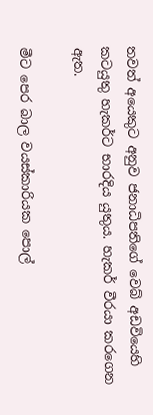තවත් අයෙකුට අනුව ජනාධිපතිගේ වෙබ් අඩවියෙහි කටයුතු හැකර්ට භාරදිය යුතුය. හැකර් වීරයා කරගෙන ඇත.

මීට පෙර බාල වයස්කාරියක පොල්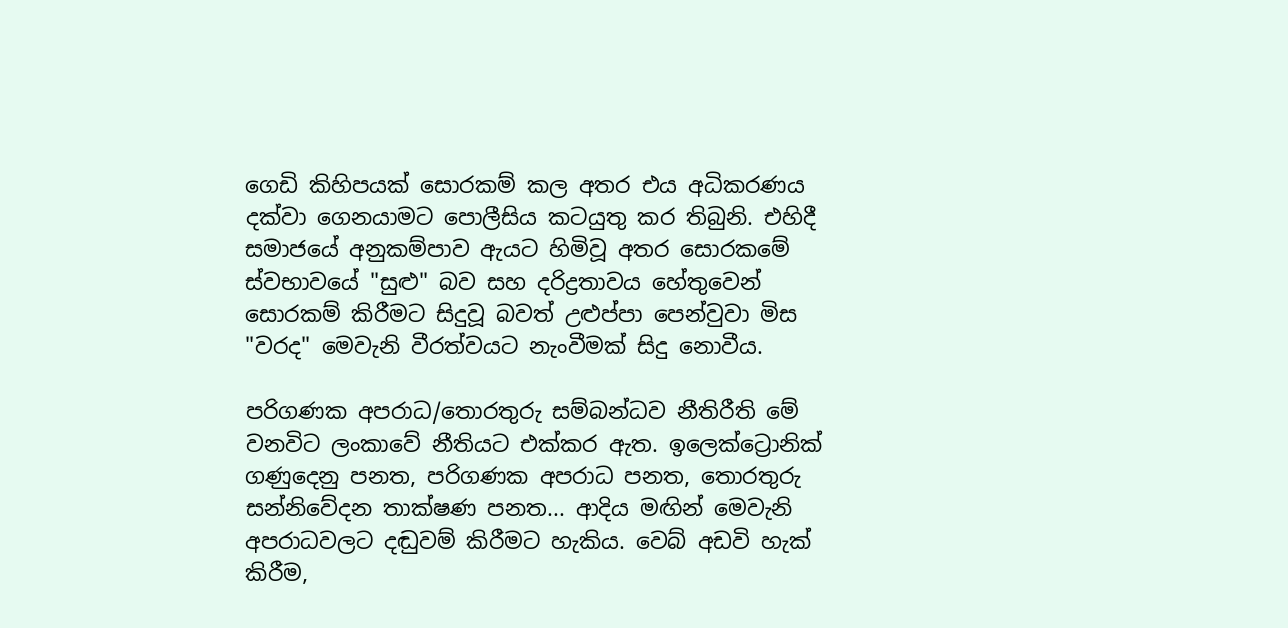ගෙඩි කිහිපයක් සොරකම් කල අතර එය අධිකරණය දක්වා ගෙනයාමට පොලීසිය කටයුතු කර තිබුනි. එහිදී සමාජයේ අනුකම්පාව ඇයට හිමිවූ අතර සොරකමේ ස්වභාවයේ "සුළු" බව සහ දරිද්‍රතාවය හේතුවෙන් සොරකම් කිරීමට සිදුවූ බවත් උළුප්පා පෙන්වුවා මිස "වරද" මෙවැනි වීරත්වයට නැංවීමක් සිදු නොවීය.

පරිගණක අපරාධ/තොරතුරු සම්බන්ධව නීතිරීති මේ වනවිට ලංකාවේ නීතියට එක්කර ඇත. ඉලෙක්ට්‍රොනික් ගණුදෙනු පනත, පරිගණක අපරාධ පනත, තොරතුරු සන්නිවේදන තාක්ෂණ පනත... ආදිය මඟින් මෙවැනි අපරාධවලට දඬුවම් කිරීමට හැකිය. වෙබ් අඩවි හැක් කිරීම,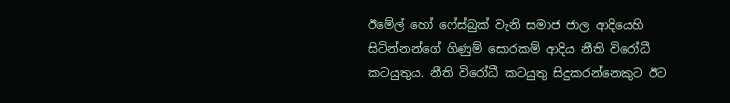ඊමේල් හෝ ෆේස්බුක් වැනි සමාජ ජාල ආදියෙහි සිටින්නන්ගේ ගිණුම් සොරකම් ආදිය නීති විරෝධී කටයුතුය. නීති විරෝධී කටයුතු සිදුකරන්නෙකුට ඊට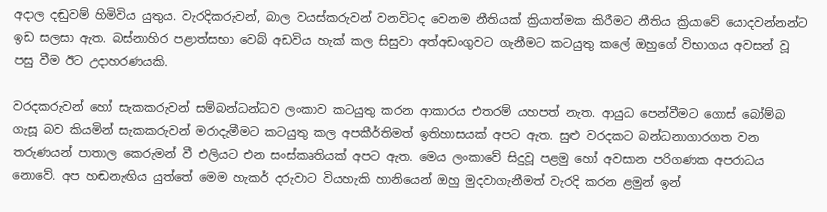අදාල දඬුවම් හිමිවිය යුතුය. වැරදිකරුවන්, බාල වයස්කරුවන් වනවිටද වෙනම නීතියක් ක්‍රියාත්මක කිරීමට නීතිය ක්‍රියාවේ ‍යොදවන්නන්ට ඉඩ සලසා ඇත. බස්නාහිර පළාත්සභා වෙබ් අඩවිය හැක් කල සිසුවා අත්අඩංගුවට ගැනීමට කටයුතු කලේ ඔහුගේ විභාගය අවසන් වූ පසු වීම ඊට උදාහරණයකි.

වරදකරුවන් හෝ සැකකරුවන් සම්බන්ධන්ධව ලංකාව කටයුතු කරන ආකාරය එතරම් යහපත් නැත. ආයුධ පෙන්වීමට ගොස් බෝම්බ ගැසූ බව කියමින් සැකකරුවන් මරාදැමීමට කටයුතු කල අපකීර්තිමත් ඉතිහාසයක් අපට ඇත. සුළු වරදකට බන්ධනාගාරගත වන තරුණයන් පාතාල කෙරුමන් වී එලියට එන සංස්කෘතියක් අපට ඇත. මෙය ලංකාවේ සිදුවූ පළමු හෝ අවසාන පරිගණක අපරාධය නොවේ. අප හඬනැඟිය යුත්තේ මෙම හැකර් දරුවාට වියහැකි හානියෙන් ඔහු මුදවාගැනීමත් වැරදි කරන ළමුන් ඉන්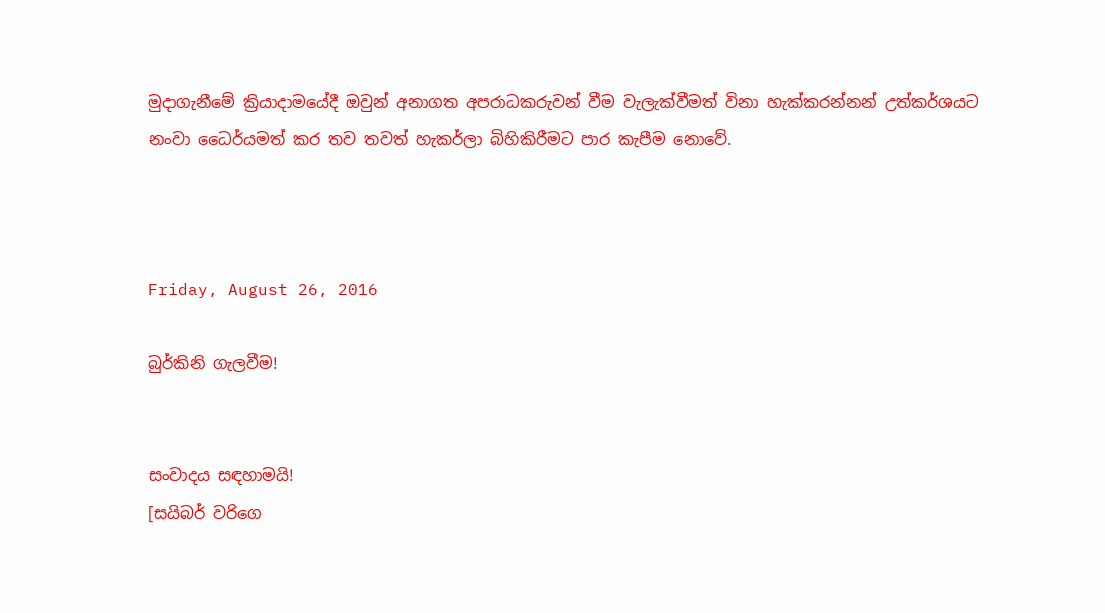මුදාගැනීමේ ක්‍රියාදාමයේදී ඔවුන් අනාගත අපරාධකරුවන් වීම වැලැක්වීමත් විනා හැක්කරන්නන් උත්කර්ශයට නංවා ‍ධෛර්යමත් කර තව තවත් හැකර්ලා බිහිකිරීමට පාර කැපීම නොවේ.



Friday, August 26, 2016

බුර්කිනි ගැලවීම!


සංවාදය සඳහාමයි!
[සයිබර් වරිගෙ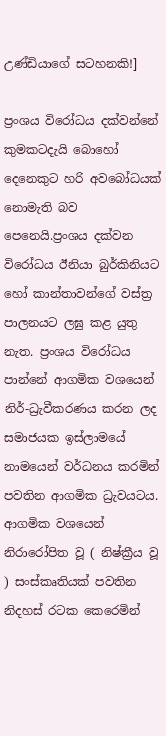උණ්ඩියාගේ සටහනකි!]

ප්‍රංශය විරෝධය දක්වන්නේ කුමකටදැයි බොහෝ දෙනෙකුට හරි අවබෝධයක් නොමැති බව පෙනෙයි.ප්‍රංශය දක්වන විරෝධය ඊනියා බුර්කිනියට හෝ කාන්තාවන්ගේ වස්ත්‍ර පාලනයට ලඝු කළ යුතු නැත. ප්‍රංශය විරෝධය පාන්නේ ආගමික වශයෙන් නිර්-ධ්‍රැවීකරණය කරන ලද සමාජයක ඉස්ලාමයේ නාමයෙන් වර්ධනය කරමින් පවතින ආගමික ධ්‍රැවයටය. ආගමික වශයෙන් නිරාරෝපිත වූ ( නිෂ්ක්‍රීය වූ ) සංස්කෘතියක් පවතින නිදහස් රටක කෙරෙමින්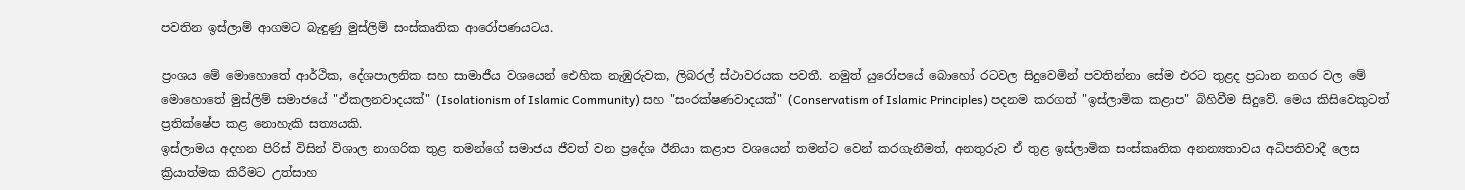පවතින ඉස්ලාම් ආගමට බැඳුණු මුස්ලිම් සංස්කෘතික ආරෝපණයටය.

ප්‍රංශය මේ මොහොතේ ආර්ථික, දේශපාලනික සහ සාමාජීය වශයෙන් ඓහික නැඹුරුවක, ලිබරල් ස්ථාවරයක පවතී. නමුත් යුරෝපයේ බොහෝ රටවල සිදුවෙමින් පවතින්නා සේම එරට තුළද ප්‍රධාන නගර වල මේ මොහොතේ මුස්ලිම් සමාජයේ "ඒකලනවාදයක්" (Isolationism of Islamic Community) සහ "සංරක්ෂණවාදයක්" (Conservatism of Islamic Principles) පදනම කරගත් "ඉස්ලාමික කළාප" බිහිවීම සිදුවේ. මෙය කිසිවෙකුටත් ප්‍රතික්ෂේප කළ නොහැකි සත්‍යයකි.
ඉස්ලාමය අදහන පිරිස් විසින් විශාල නාගරික තුළ තමන්ගේ සමාජය ජීවත් වන ප්‍රදේශ ඊනියා කළාප වශයෙන් තමන්ට වෙන් කරගැනීමත්, අනතුරුව ඒ තුළ ඉස්ලාමික සංස්කෘතික අනන්‍යතාවය අධිපතිවාදී ලෙස ක්‍රියාත්මක කිරීමට උත්සාහ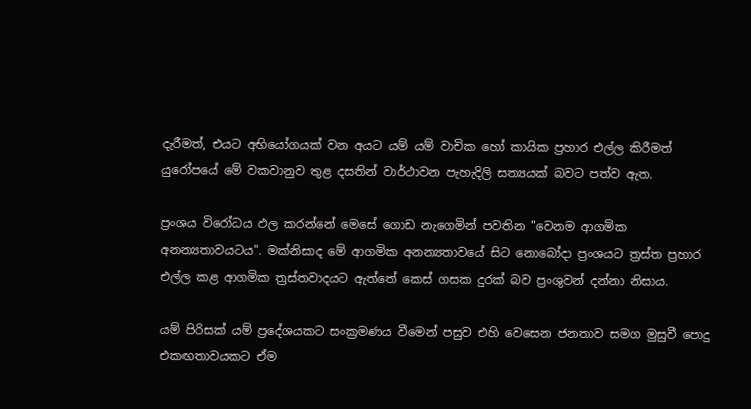දැරීමත්, එයට අභියෝගයක් වන අයට යම් යම් වාචික හෝ කායික ප්‍රහාර එල්ල කිරීමත් යුරෝපයේ මේ වකවානුව තුළ දසතින් වාර්ථාවන පැහැදිලි සත්‍යයක් බවට පත්ව ඇත.

ප්‍රංශය විරෝධය ඵල කරන්නේ මෙසේ ගොඩ නැගෙමින් පවතින "වෙනම ආගමික අනන්‍යතාවයටය". මක්නිසාද මේ ආගමික අනන්‍යතාවයේ සිට නොබෝදා ප්‍රංශයට ත්‍රස්ත ප්‍රහාර එල්ල කළ ආගමික ත්‍රස්තවාදයට ඇත්තේ කෙස් ගසක දුරක් බව ප්‍රංශුවන් දන්නා නිසාය.

යම් පිරිසක් යම් ප්‍රදේශයකට සංක්‍රමණය වීමෙන් පසුව එහි වෙසෙන ජනතාව සමග මුසුවී පොදු එකඟතාවයකට ඒම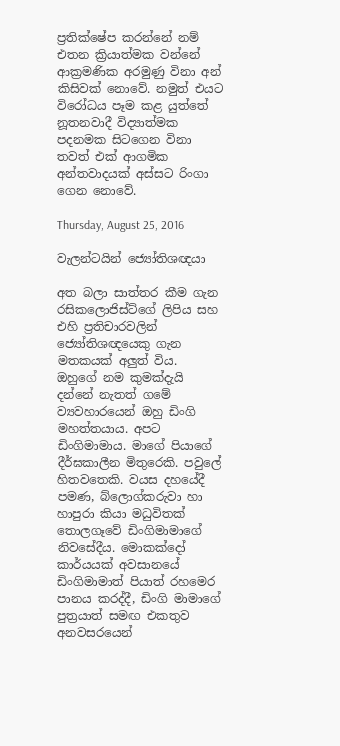ප්‍රතික්ෂේප කරන්නේ නම් එතන ක්‍රියාත්මක වන්නේ ආක්‍රමණික අරමුණු විනා අන් කිසිවක් නොවේ. නමුත් එයට විරෝධය පෑම කළ යුත්තේ නූතනවාදී විද්‍යාත්මක පදනමක සිටගෙන විනා තවත් එක් ආගමික අන්තවාදයක් අස්සට රිංගා ගෙන නොවේ.

Thursday, August 25, 2016

වැලන්ටයින් ජ්‍යෝතිශඥයා

අත බල‍ා සාත්තර කීම ගැන රසිකලොජිස්ට්ගේ ලිපිය සහ එහි ප්‍රතිචාරවලින් ජ්‍යෝතිශඥයෙකු ගැන මතකයක් අලුත් විය.
ඔහුගේ නම කුමක්දැයි දන්නේ නැතත් ගමේ ව්‍යවහාරයෙන් ඔහු ඩිංගි මහත්තයාය. අපට ඩිංගිමාමාය. මාගේ පියාගේ දීර්ඝකාලීන මිතුරෙකි. පවුලේ හිතවතෙකි. වයස දහයේදී පමණ, බ්ලොග්කරුවා හා හාපුරා කියා මධුවිතක් තොලගෑවේ ඩිංගිමාමාගේ නිවසේදීය. මොකක්දෝ කාර්යයක් අවසානයේ ඩිංගිමාමාත් පියාත් රහමෙර පානය කරද්දී, ඩිංගි මාමාගේ පුත්‍රයාත් සමඟ එකතුව අනවසරයෙන්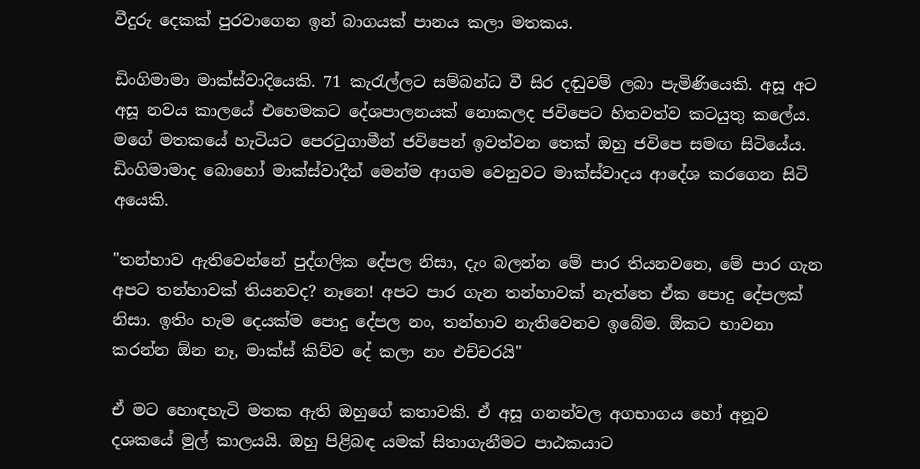වීදුරු දෙකක් පුරවාගෙන ඉන් බාගයක් පානය කලා මතකය.

ඩිංගිමාමා මාක්ස්වාදියෙකි. 71 කැරැල්ලට සම්බන්ධ වී සිර දඬුවම් ලබා පැමිණියෙකි. අසූ අට අසූ නවය කාලයේ එහෙමකට දේශපාලනයක් නොකලද ජවිපෙට හිතවත්ව කටයුතු කලේය. මගේ මතකයේ හැටියට පෙරටුගාමීන් ජවිපෙන් ඉවත්වන තෙක් ඔහු ජවිපෙ සමඟ සිටියේය. ඩිංගිමාමාද බොහෝ මාක්ස්වාදීන් මෙන්ම ආගම වෙනුවට මාක්ස්වාදය ආදේශ කරගෙන සිටි අයෙකි.

"තන්හාව ඇතිවෙන්නේ පුද්ගලික දේපල නිසා, දැං බලන්න මේ පාර තියනවනෙ, මේ පාර ගැන අපට තන්හාවක් තියනවද? නෑනෙ! අපට පාර ගැන තන්හාවක් නැත්තෙ ඒක පොදු දේපලක් නිසා. ඉතිං හැම දෙයක්ම පොදු දේපල නං, තන්හාව නැතිවෙනව ඉබේම. ඕකට භාවනා කරන්න ඕන නෑ, මාක්ස් කිව්ව දේ කලා නං එච්චරයි"

ඒ මට හොඳහැටි මතක ඇති ඔහුගේ කතාවකි. ඒ අසූ ගනන්වල අගභාගය හෝ අනූව දශකයේ මුල් කාලයයි. ඔහු පිළිබඳ යමක් සිතාගැනීමට පාඨකයාට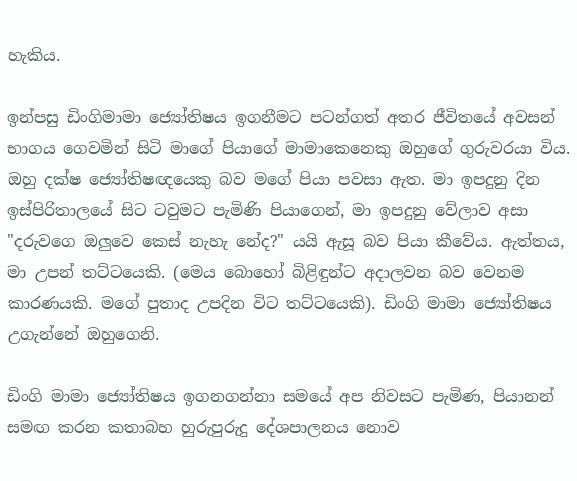හැකිය.

ඉන්පසු ඩිංගිමාමා ජ්‍යෝතිෂය ඉගනීමට පටන්ගත් අතර ජීවිතයේ අවසන් භාගය ගෙවමින් සිටි මාගේ පියාගේ මාමාකෙනෙකු ඔහුගේ ගුරුවරයා විය. ඔහු දක්ෂ ජ්‍යෝතිෂඥයෙකු බව මගේ පියා පවසා ඇත. මා ඉපදුනු දින ඉස්පිරිතාලයේ සිට ටවුමට පැමිණි පියාගෙන්, මා ඉපදුනු වේලාව අසා "දරුවගෙ ඔලුවෙ කෙස් නැහැ නේද?" යයි ඇසූ බව පියා කීවේය. ඇත්තය, මා උපන් තට්ටයෙකි. (මෙය බොහෝ බිළිඳුන්ට අදාලවන බව වෙනම කාරණයකි. මගේ පුතාද උපදින විට තට්ටයෙකි). ඩිංගි මාමා ජ්‍යෝතිෂය උගැන්නේ ඔහුගෙනි.

ඩිංගි මාමා ජ්‍යෝතිෂය ඉගනගන්නා සමයේ අප නිවසට පැමිණ, පියානන් සමඟ කරන කතාබහ හුරුපුරුදු දේශපාලනය නොව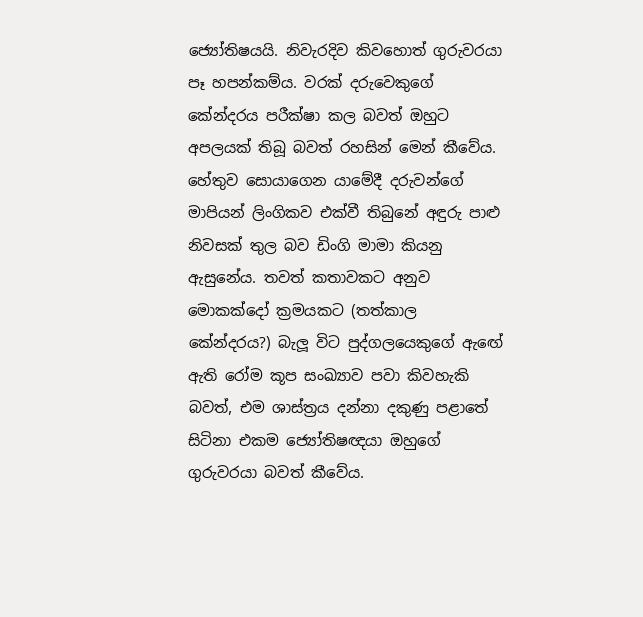ජ්‍යෝතිෂයයි. නිවැරදිව කිවහොත් ගුරුවරයා පෑ හපන්කම්ය. වරක් දරුවෙකුගේ කේන්දරය පරීක්ෂා කල බවත් ඔහුට අපලයක් තිබූ බවත් රහසින් මෙන් කීවේය. හේතුව සොයාගෙන යාමේදී දරුවන්ගේ මාපියන් ලිංගිකව එක්වී තිබුනේ අඳුරු පාළු නිවසක් තුල බව ඩිංගි මාමා කියනු ඇසුනේය. තවත් කතාවකට අනුව මොකක්දෝ ක්‍රමයකට (තත්කාල කේන්දරය?) බැලූ විට පුද්ගලයෙකුගේ ඇ‍ඟේ ඇති රෝම කූප සංඛ්‍යාව පවා කිවහැකි බවත්, එම ශාස්ත්‍රය දන්නා දකුණු පළාතේ සිටිනා එකම ජ්‍යෝතිෂඥයා ඔහුගේ ගුරුවරයා බවත් කීවේය.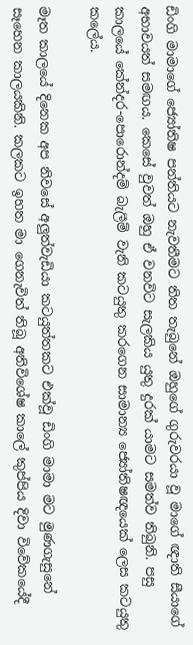ඩිංගි මාමාගේ ජ්‍යෝතිෂ පන්තියට නැවතීමට තිත තැබුනේ ඔහුගේ ගුරුවරයා වූ මාගේ ඥාති සීයාගේ අභාවයත් සමඟය. කෙසේ වුවත් ඔහු ඒ වනවිට සැලකිය යුතු දුරක් ය‍ාමට සමත්ව තිබුනි. පසු කාලයේ කේන්දර-පොරොන්දම් බැලීම් වැනි කටයුතු කරගෙන සාමාන්‍ය ජ්‍යෝතිෂඥයෙක් ලෙස කටයුතු කලේය.

මෑත කාලයේ දිනෙක අප නිවසේ අලුත්වැඩියා කටයුත්තකට එක්වූ ඩිංගි මාමා මට මුණගැසුනේ සෑහෙන කාලයකිනි. කලකට ඉහත මා ගෙනැවිත් තිබූ අතිවිශේෂ කාලේ කුප්පිය දිවා විවේකයේදී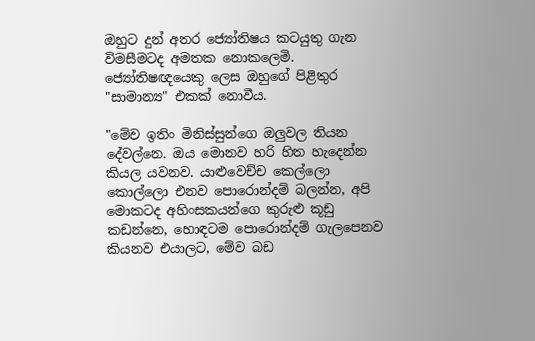ඔහුට දුන් අතර ජ්‍යෝතිෂය කටයුතු ගැන විමසීමටද අමතක නොකලෙමි. ජ්‍යෝතිෂඥයෙකු ලෙස ඔහුගේ පිළිතුර "සාමාන්‍ය" එකක් නොවීය.

"මේව ඉතිං මිනිස්සුන්ගෙ ඔලුවල තියන දේවල්නෙ. ඔය මොනව හරි හිත හැදෙන්න කියල යවනව. යාළුවෙච්ච කෙල්ලො කොල්ලො එනව පොරොන්දම් බලන්න, අපි මොකටද අහිංසකයන්ගෙ කුරුළු කූඩු කඩන්නෙ, හොඳටම පොරොන්දම් ගැලපෙනව කියනව එයාලට, මේව බඩ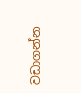වඩාගන්න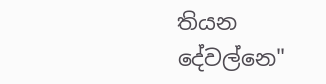තියන දේවල්නෙ"